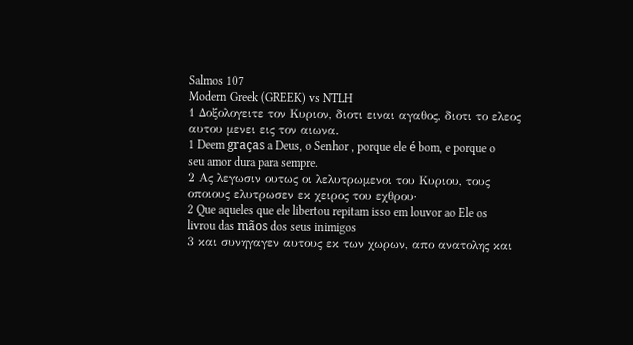Salmos 107
Modern Greek (GREEK) vs NTLH
1 Δοξολογειτε τον Κυριον, διοτι ειναι αγαθος, διοτι το ελεος αυτου μενει εις τον αιωνα.
1 Deem graças a Deus, o Senhor , porque ele é bom, e porque o seu amor dura para sempre.
2 Ας λεγωσιν ουτως οι λελυτρωμενοι του Κυριου, τους οποιους ελυτρωσεν εκ χειρος του εχθρου·
2 Que aqueles que ele libertou repitam isso em louvor ao Ele os livrou das mãos dos seus inimigos
3 και συνηγαγεν αυτους εκ των χωρων, απο ανατολης και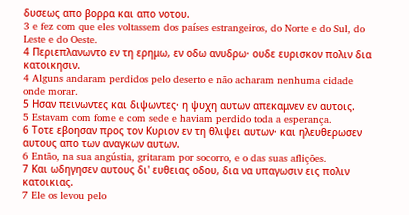δυσεως απο βορρα και απο νοτου.
3 e fez com que eles voltassem dos países estrangeiros, do Norte e do Sul, do Leste e do Oeste.
4 Περιεπλανωντο εν τη ερημω, εν οδω ανυδρω· ουδε ευρισκον πολιν δια κατοικησιν.
4 Alguns andaram perdidos pelo deserto e não acharam nenhuma cidade onde morar.
5 Ησαν πεινωντες και διψωντες· η ψυχη αυτων απεκαμνεν εν αυτοις.
5 Estavam com fome e com sede e haviam perdido toda a esperança.
6 Τοτε εβοησαν προς τον Κυριον εν τη θλιψει αυτων· και ηλευθερωσεν αυτους απο των αναγκων αυτων.
6 Então, na sua angústia, gritaram por socorro, e o das suas aflições.
7 Και ωδηγησεν αυτους δι' ευθειας οδου, δια να υπαγωσιν εις πολιν κατοικιας.
7 Ele os levou pelo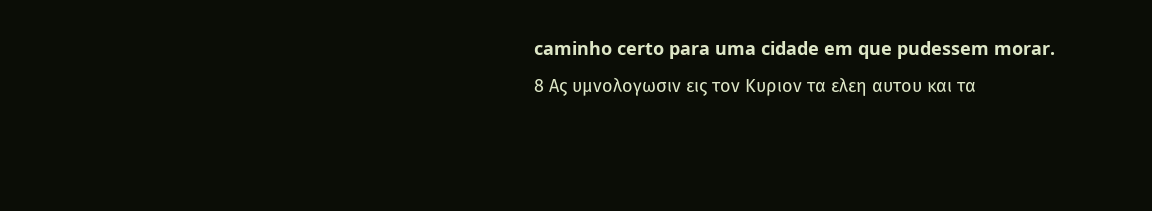caminho certo para uma cidade em que pudessem morar.
8 Ας υμνολογωσιν εις τον Κυριον τα ελεη αυτου και τα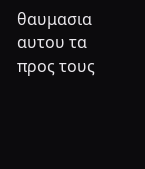θαυμασια αυτου τα προς τους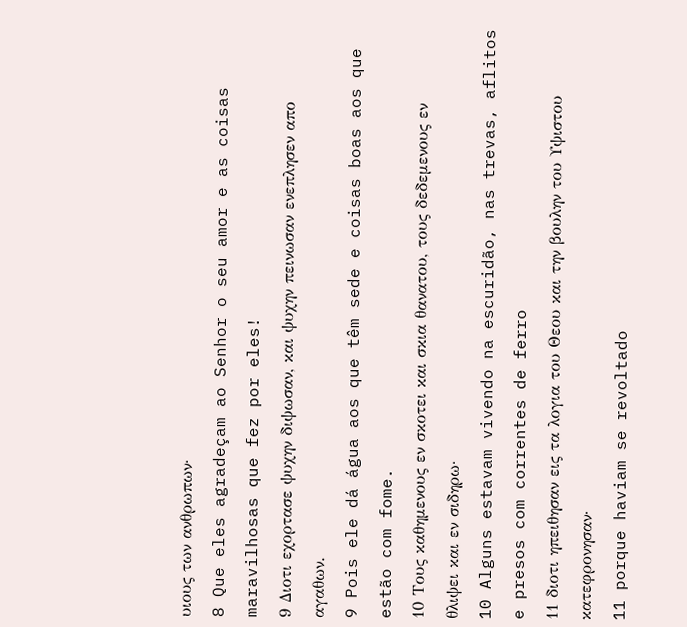υιους των ανθρωπων·
8 Que eles agradeçam ao Senhor o seu amor e as coisas maravilhosas que fez por eles!
9 Διοτι εχορτασε ψυχην διψωσαν, και ψυχην πεινωσαν ενεπλησεν απο αγαθων.
9 Pois ele dá água aos que têm sede e coisas boas aos que estão com fome.
10 Τους καθημενους εν σκοτει και σκια θανατου, τους δεδεμενους εν θλιψει και εν σιδηρω·
10 Alguns estavam vivendo na escuridão, nas trevas, aflitos e presos com correntes de ferro
11 διοτι ηπειθησαν εις τα λογια του Θεου και την βουλην του Υψιστου κατεφρονησαν·
11 porque haviam se revoltado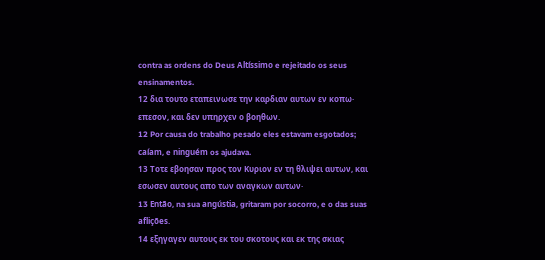contra as ordens do Deus Altíssimo e rejeitado os seus ensinamentos.
12 δια τουτο εταπεινωσε την καρδιαν αυτων εν κοπω· επεσον, και δεν υπηρχεν ο βοηθων.
12 Por causa do trabalho pesado eles estavam esgotados; caíam, e ninguém os ajudava.
13 Τοτε εβοησαν προς τον Κυριον εν τη θλιψει αυτων, και εσωσεν αυτους απο των αναγκων αυτων·
13 Então, na sua angústia, gritaram por socorro, e o das suas aflições.
14 εξηγαγεν αυτους εκ του σκοτους και εκ της σκιας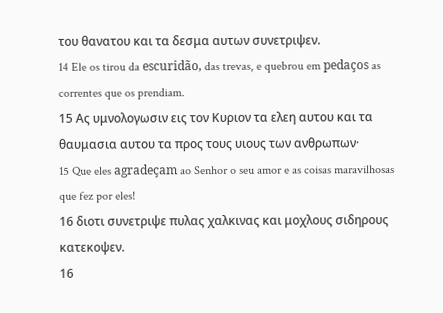του θανατου και τα δεσμα αυτων συνετριψεν.
14 Ele os tirou da escuridão, das trevas, e quebrou em pedaços as correntes que os prendiam.
15 Ας υμνολογωσιν εις τον Κυριον τα ελεη αυτου και τα θαυμασια αυτου τα προς τους υιους των ανθρωπων·
15 Que eles agradeçam ao Senhor o seu amor e as coisas maravilhosas que fez por eles!
16 διοτι συνετριψε πυλας χαλκινας και μοχλους σιδηρους κατεκοψεν.
16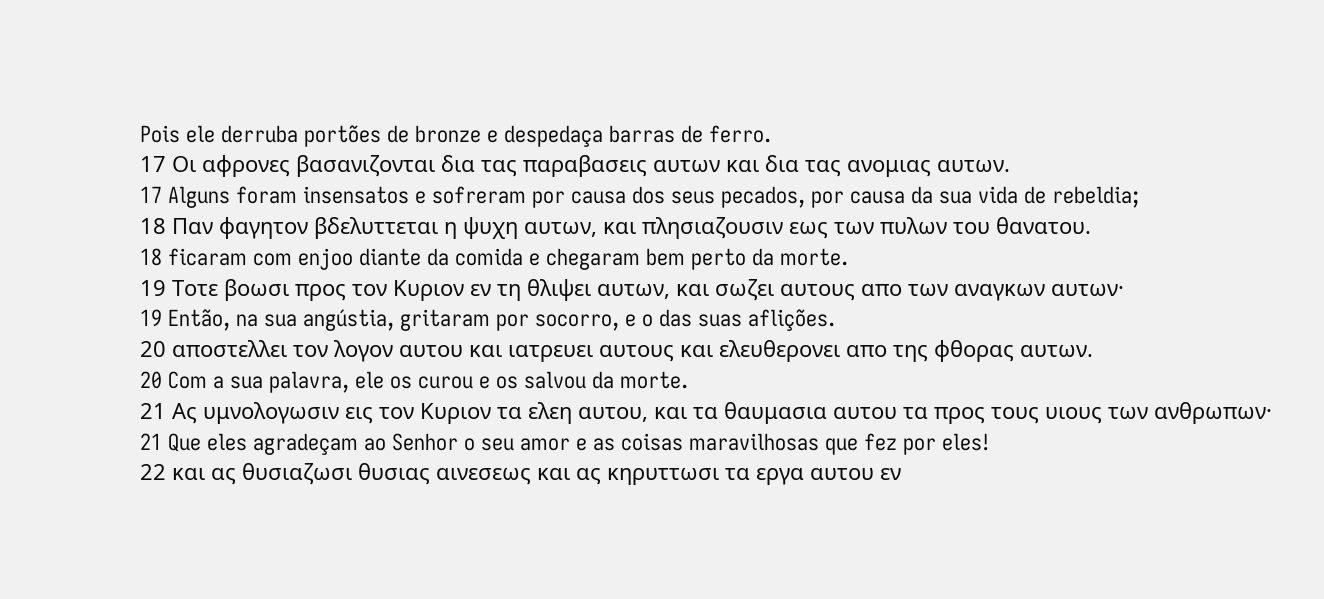Pois ele derruba portões de bronze e despedaça barras de ferro.
17 Οι αφρονες βασανιζονται δια τας παραβασεις αυτων και δια τας ανομιας αυτων.
17 Alguns foram insensatos e sofreram por causa dos seus pecados, por causa da sua vida de rebeldia;
18 Παν φαγητον βδελυττεται η ψυχη αυτων, και πλησιαζουσιν εως των πυλων του θανατου.
18 ficaram com enjoo diante da comida e chegaram bem perto da morte.
19 Τοτε βοωσι προς τον Κυριον εν τη θλιψει αυτων, και σωζει αυτους απο των αναγκων αυτων·
19 Então, na sua angústia, gritaram por socorro, e o das suas aflições.
20 αποστελλει τον λογον αυτου και ιατρευει αυτους και ελευθερονει απο της φθορας αυτων.
20 Com a sua palavra, ele os curou e os salvou da morte.
21 Ας υμνολογωσιν εις τον Κυριον τα ελεη αυτου, και τα θαυμασια αυτου τα προς τους υιους των ανθρωπων·
21 Que eles agradeçam ao Senhor o seu amor e as coisas maravilhosas que fez por eles!
22 και ας θυσιαζωσι θυσιας αινεσεως και ας κηρυττωσι τα εργα αυτου εν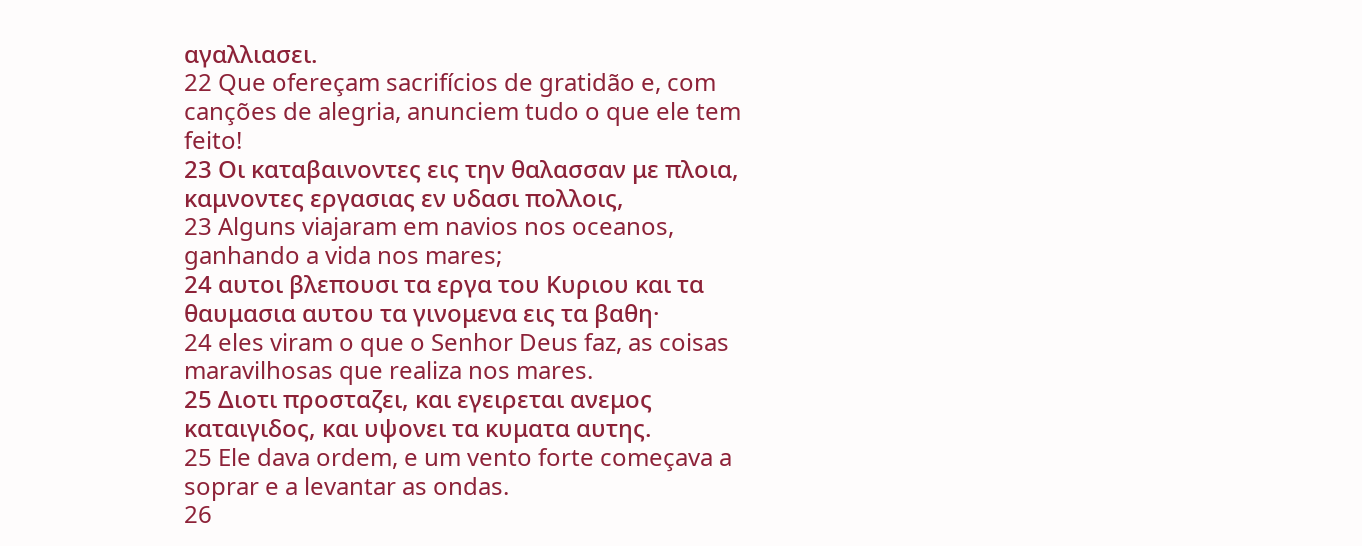αγαλλιασει.
22 Que ofereçam sacrifícios de gratidão e, com canções de alegria, anunciem tudo o que ele tem feito!
23 Οι καταβαινοντες εις την θαλασσαν με πλοια, καμνοντες εργασιας εν υδασι πολλοις,
23 Alguns viajaram em navios nos oceanos, ganhando a vida nos mares;
24 αυτοι βλεπουσι τα εργα του Κυριου και τα θαυμασια αυτου τα γινομενα εις τα βαθη·
24 eles viram o que o Senhor Deus faz, as coisas maravilhosas que realiza nos mares.
25 Διοτι προσταζει, και εγειρεται ανεμος καταιγιδος, και υψονει τα κυματα αυτης.
25 Ele dava ordem, e um vento forte começava a soprar e a levantar as ondas.
26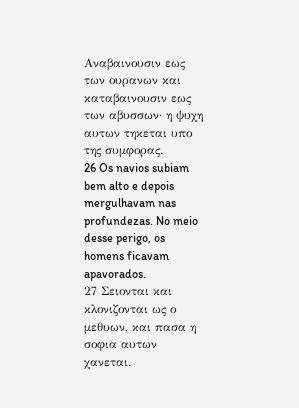Αναβαινουσιν εως των ουρανων και καταβαινουσιν εως των αβυσσων· η ψυχη αυτων τηκεται υπο της συμφορας.
26 Os navios subiam bem alto e depois mergulhavam nas profundezas. No meio desse perigo, os homens ficavam apavorados.
27 Σειονται και κλονιζονται ως ο μεθυων, και πασα η σοφια αυτων χανεται.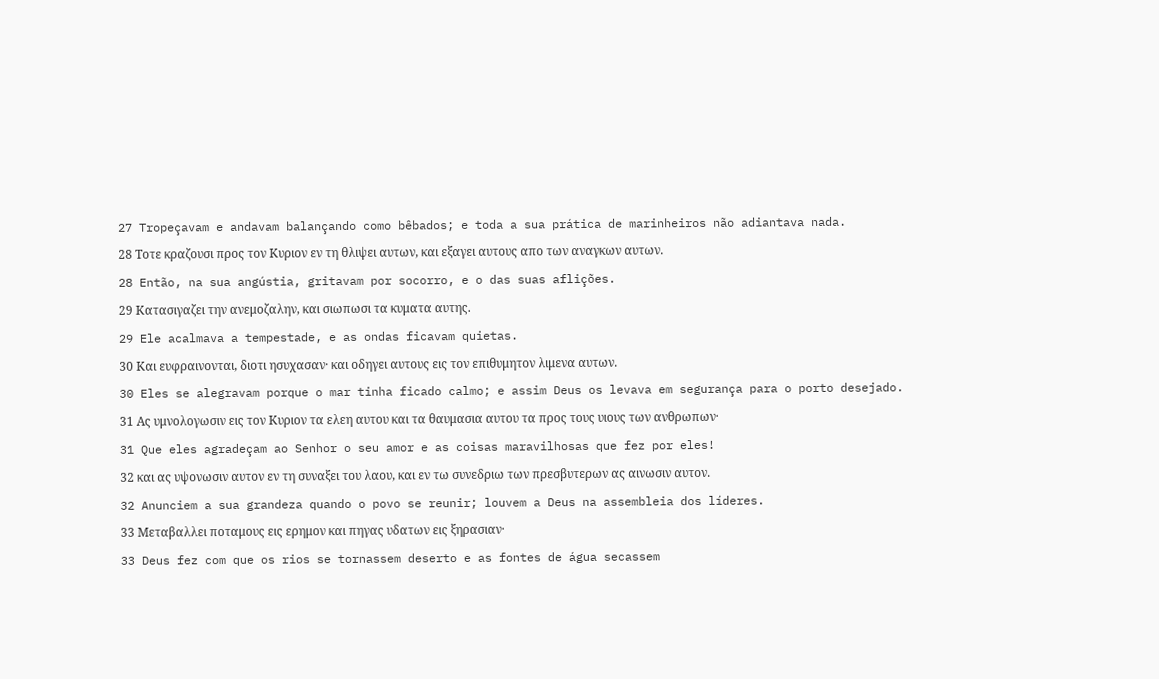27 Tropeçavam e andavam balançando como bêbados; e toda a sua prática de marinheiros não adiantava nada.
28 Τοτε κραζουσι προς τον Κυριον εν τη θλιψει αυτων, και εξαγει αυτους απο των αναγκων αυτων.
28 Então, na sua angústia, gritavam por socorro, e o das suas aflições.
29 Κατασιγαζει την ανεμοζαλην, και σιωπωσι τα κυματα αυτης.
29 Ele acalmava a tempestade, e as ondas ficavam quietas.
30 Και ευφραινονται, διοτι ησυχασαν· και οδηγει αυτους εις τον επιθυμητον λιμενα αυτων.
30 Eles se alegravam porque o mar tinha ficado calmo; e assim Deus os levava em segurança para o porto desejado.
31 Ας υμνολογωσιν εις τον Κυριον τα ελεη αυτου και τα θαυμασια αυτου τα προς τους υιους των ανθρωπων·
31 Que eles agradeçam ao Senhor o seu amor e as coisas maravilhosas que fez por eles!
32 και ας υψονωσιν αυτον εν τη συναξει του λαου, και εν τω συνεδριω των πρεσβυτερων ας αινωσιν αυτον.
32 Anunciem a sua grandeza quando o povo se reunir; louvem a Deus na assembleia dos líderes.
33 Μεταβαλλει ποταμους εις ερημον και πηγας υδατων εις ξηρασιαν·
33 Deus fez com que os rios se tornassem deserto e as fontes de água secassem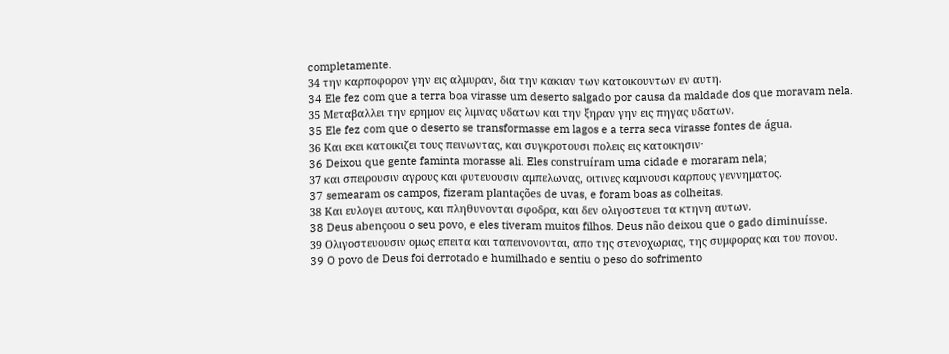completamente.
34 την καρποφορον γην εις αλμυραν, δια την κακιαν των κατοικουντων εν αυτη.
34 Ele fez com que a terra boa virasse um deserto salgado por causa da maldade dos que moravam nela.
35 Μεταβαλλει την ερημον εις λιμνας υδατων και την ξηραν γην εις πηγας υδατων.
35 Ele fez com que o deserto se transformasse em lagos e a terra seca virasse fontes de água.
36 Και εκει κατοικιζει τους πεινωντας, και συγκροτουσι πολεις εις κατοικησιν·
36 Deixou que gente faminta morasse ali. Eles construíram uma cidade e moraram nela;
37 και σπειρουσιν αγρους και φυτευουσιν αμπελωνας, οιτινες καμνουσι καρπους γεννηματος.
37 semearam os campos, fizeram plantações de uvas, e foram boas as colheitas.
38 Και ευλογει αυτους, και πληθυνονται σφοδρα, και δεν ολιγοστευει τα κτηνη αυτων.
38 Deus abençoou o seu povo, e eles tiveram muitos filhos. Deus não deixou que o gado diminuísse.
39 Ολιγοστευουσιν ομως επειτα και ταπεινονονται, απο της στενοχωριας, της συμφορας και του πονου.
39 O povo de Deus foi derrotado e humilhado e sentiu o peso do sofrimento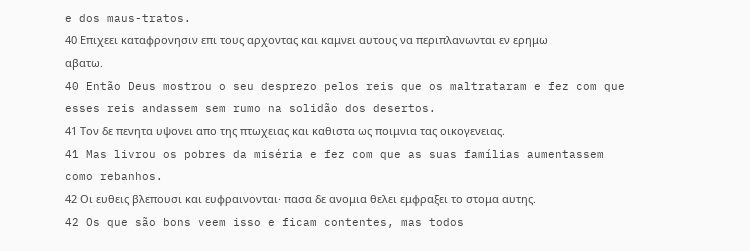e dos maus-tratos.
40 Επιχεει καταφρονησιν επι τους αρχοντας και καμνει αυτους να περιπλανωνται εν ερημω αβατω.
40 Então Deus mostrou o seu desprezo pelos reis que os maltrataram e fez com que esses reis andassem sem rumo na solidão dos desertos.
41 Τον δε πενητα υψονει απο της πτωχειας και καθιστα ως ποιμνια τας οικογενειας.
41 Mas livrou os pobres da miséria e fez com que as suas famílias aumentassem como rebanhos.
42 Οι ευθεις βλεπουσι και ευφραινονται· πασα δε ανομια θελει εμφραξει το στομα αυτης.
42 Os que são bons veem isso e ficam contentes, mas todos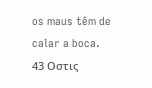os maus têm de calar a boca.
43 Οστις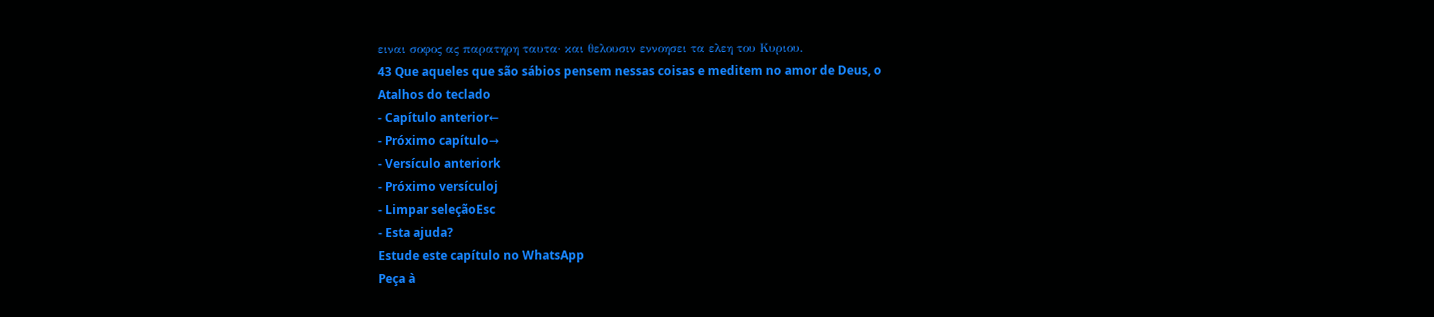ειναι σοφος ας παρατηρη ταυτα· και θελουσιν εννοησει τα ελεη του Κυριου.
43 Que aqueles que são sábios pensem nessas coisas e meditem no amor de Deus, o
Atalhos do teclado
- Capítulo anterior←
- Próximo capítulo→
- Versículo anteriork
- Próximo versículoj
- Limpar seleçãoEsc
- Esta ajuda?
Estude este capítulo no WhatsApp
Peça à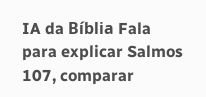IA da Bíblia Fala para explicar Salmos 107, comparar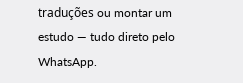traduções ou montar um estudo — tudo direto pelo WhatsApp.